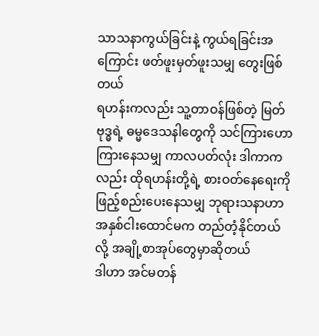သာသနာကွယ်ခြင်းနဲ့ ကွယ်ရခြင်းအကြောင်း ဖတ်ဖူးမှတ်ဖူးသမျှ တွေးဖြစ်တယ်
ရဟန်းကလည်း သူ့တာဝန်ဖြစ်တဲ့ မြတ်ဗုဒ္ဓရဲ့ ဓမ္မဒေသနါတွေကို သင်ကြားဟောကြားနေသမျှ ကာလပတ်လုံး ဒါကာကလည်း ထိုရဟန်းတို့ရဲ့ စားဝတ်နေရေးကို ဖြည့်စည်းပေးနေသမျှ ဘုရားသနာဟာ အနှစ်ငါးထောင်မက တည်တံ့နိုင်တယ်လို့ အချို့စာအုပ်တွေမှာဆိုတယ်
ဒါဟာ အင်မတန်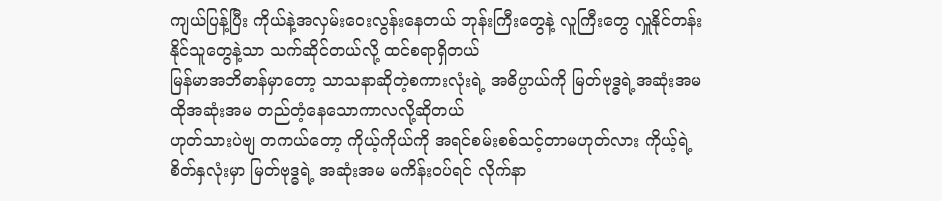ကျယ်ပြန့်ပြီး ကိုယ်နဲ့အလှမ်းဝေးလွန်းနေတယ် ဘုန်းကြီးတွေနဲ့ လူကြီးတွေ လှူနိုင်တန်းနိုင်သူတွေနဲ့သာ သက်ဆိုင်တယ်လို့ ထင်စရာရှိတယ်
မြန်မာအဘိဓာန်မှာတော့ သာသနာဆိုတဲ့စကားလုံးရဲ့ အဓိပ္ပာယ်ကို မြတ်ဗုဒ္ဓရဲ့အဆုံးအမ ထိုအဆုံးအမ တည်တံ့နေသောကာလလို့ဆိုတယ်
ဟုတ်သားပဲဗျ တကယ်တော့ ကိုယ့်ကိုယ်ကို အရင်စမ်းစစ်သင့်တာမဟုတ်လား ကိုယ့်ရဲ့ စိတ်နှလုံးမှာ မြတ်ဗုဒ္ဓရဲ့ အဆုံးအမ မကိန်းဝပ်ရင် လိုက်နာ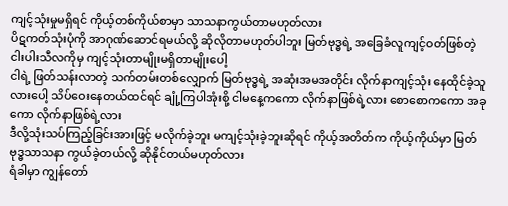ကျင့်သုံးမှုမရှိရင် ကိုယ့်တစ်ကိုယ်စာမှာ သာသနာကွယ်တာမဟုတ်လား
ပိဋကတ်သုံးပုံကို အာဂုဏ်ဆောင်ရမယ်လို့ ဆိုလိုတာမဟုတ်ပါဘူး မြတ်ဗုဒ္ဓရဲ့ အခြေခံလူကျင့်ဝတ်ဖြစ်တဲ့ ငါးပါးသီလကိုမှ ကျင့်သုံးတာမျိုးမရှိတာမျိုးပေါ့
ငါရဲ့ ဖြတ်သန်းလာတဲ့ သက်တမ်းတစ်လျှောက် မြတ်ဗုဒ္ဓရဲ့ အဆုံးအမအတိုင်း လိုက်နာကျင့်သုံး နေထိုင်ခဲ့သူလားပေါ့ သိပ်ဝေးနေတယ်ထင်ရင် ချုံ့ကြပါအုံးစို့ ငါမနေ့ကကော လိုက်နာဖြစ်ရဲ့လား စောစောကကော အခုကော လိုက်နာဖြစ်ရဲ့လား
ဒီလို့သုံးသပ်ကြည့်ခြင်းအားဖြင့် မလိုက်ခဲ့ဘူး မကျင့်သုံးခဲ့ဘူးဆိုရင် ကိုယ့်အတိတ်က ကိုယ့်ကိုယ်မှာ မြတ်ဗုဒ္ဓသာသနာ ကွယ်ခဲ့တယ်လို့ ဆိုနိုင်တယ်မဟုတ်လား
ရံခါမှာ ကျွန်တော်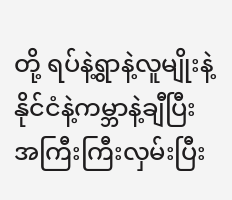တို့ ရပ်နဲ့ရွာနဲ့လူမျိုးနဲ့နိုင်ငံနဲ့ကမ္ဘာနဲ့ချီပြီး အကြီးကြီးလှမ်းပြီး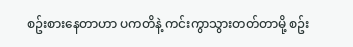စဥ်းစားနေတာဟာ ပကတိနဲ့ ကင်းကွာသွားတတ်တာမို့ စဥ်း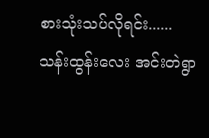စားသုံးသပ်လိုရင်း......
သန်းထွန်းလေး အင်းတဲရွာ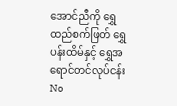အောင်ညီကို ရွှေထည်စက်ဖြတ် ရွှေပန်းထိမ်နှင့် ရွှေအရောင်တင်လုပ်ငန်း
No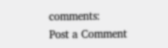comments:
Post a Comment